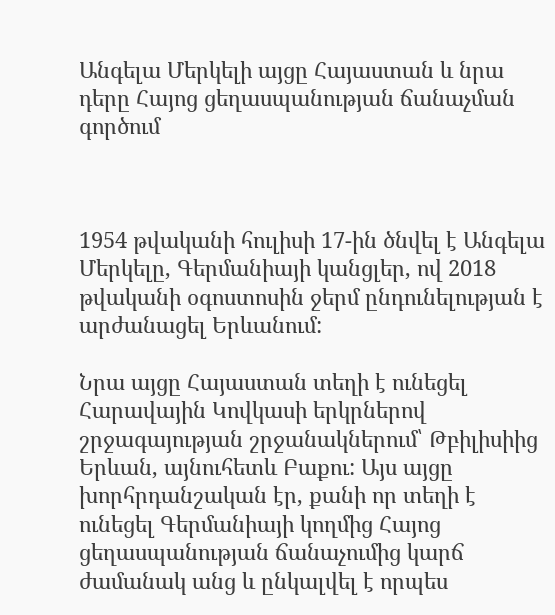Անգելա Մերկելի այցը Հայաստան և նրա դերը Հայոց ցեղասպանության ճանաչման գործում



1954 թվականի հուլիսի 17-ին ծնվել է Անգելա Մերկելը, Գերմանիայի կանցլեր, ով 2018 թվականի օգոստոսին ջերմ ընդունելության է արժանացել Երևանում:

Նրա այցը Հայաստան տեղի է ունեցել Հարավային Կովկասի երկրներով շրջագայության շրջանակներում՝ Թբիլիսիից Երևան, այնուհետև Բաքու: Այս այցը խորհրդանշական էր, քանի որ տեղի է ունեցել Գերմանիայի կողմից Հայոց ցեղասպանության ճանաչումից կարճ ժամանակ անց և ընկալվել է որպես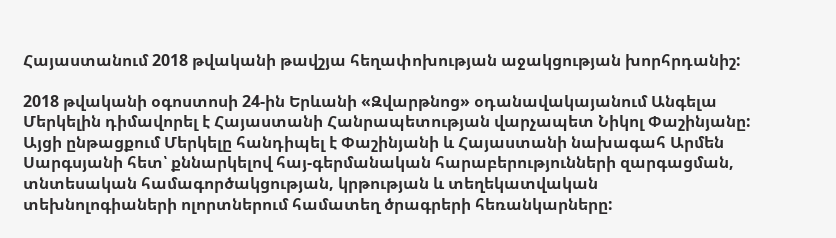Հայաստանում 2018 թվականի թավշյա հեղափոխության աջակցության խորհրդանիշ:

2018 թվականի օգոստոսի 24-ին Երևանի «Զվարթնոց» օդանավակայանում Անգելա Մերկելին դիմավորել է Հայաստանի Հանրապետության վարչապետ Նիկոլ Փաշինյանը: Այցի ընթացքում Մերկելը հանդիպել է Փաշինյանի և Հայաստանի նախագահ Արմեն Սարգսյանի հետ՝ քննարկելով հայ-գերմանական հարաբերությունների զարգացման, տնտեսական համագործակցության, կրթության և տեղեկատվական տեխնոլոգիաների ոլորտներում համատեղ ծրագրերի հեռանկարները: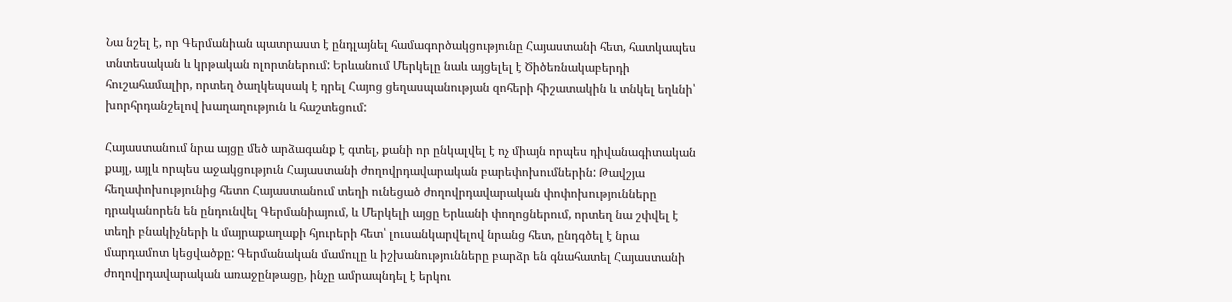Նա նշել է, որ Գերմանիան պատրաստ է ընդլայնել համագործակցությունը Հայաստանի հետ, հատկապես տնտեսական և կրթական ոլորտներում: Երևանում Մերկելը նաև այցելել է Ծիծեռնակաբերդի հուշահամալիր, որտեղ ծաղկեպսակ է դրել Հայոց ցեղասպանության զոհերի հիշատակին և տնկել եղևնի՝ խորհրդանշելով խաղաղություն և հաշտեցում:

Հայաստանում նրա այցը մեծ արձագանք է գտել, քանի որ ընկալվել է ոչ միայն որպես դիվանագիտական քայլ, այլև որպես աջակցություն Հայաստանի ժողովրդավարական բարեփոխումներին: Թավշյա հեղափոխությունից հետո Հայաստանում տեղի ունեցած ժողովրդավարական փոփոխությունները դրականորեն են ընդունվել Գերմանիայում, և Մերկելի այցը Երևանի փողոցներում, որտեղ նա շփվել է տեղի բնակիչների և մայրաքաղաքի հյուրերի հետ՝ լուսանկարվելով նրանց հետ, ընդգծել է նրա մարդամոտ կեցվածքը: Գերմանական մամուլը և իշխանությունները բարձր են գնահատել Հայաստանի ժողովրդավարական առաջընթացը, ինչը ամրապնդել է երկու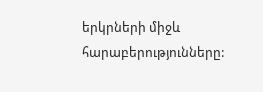երկրների միջև հարաբերությունները: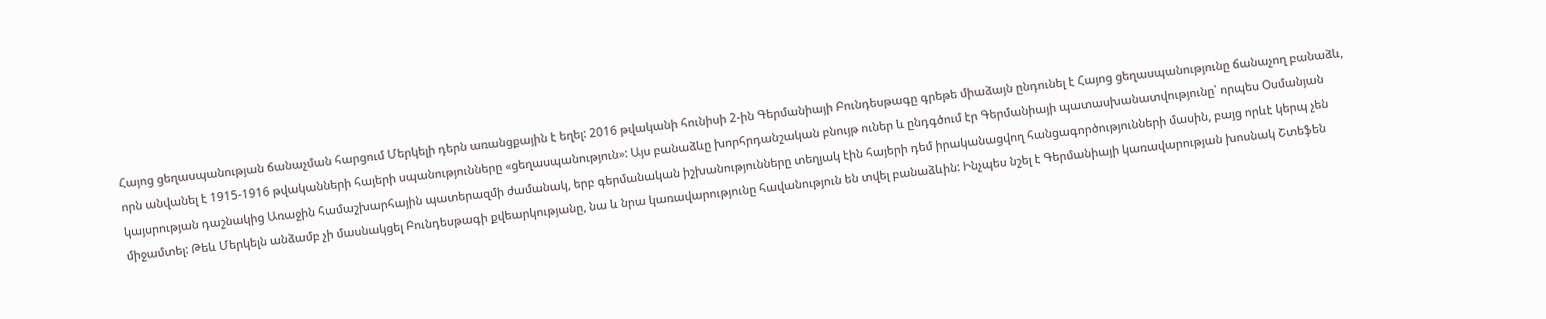Հայոց ցեղասպանության ճանաչման հարցում Մերկելի դերն առանցքային է եղել: 2016 թվականի հունիսի 2-ին Գերմանիայի Բունդեսթագը գրեթե միաձայն ընդունել է Հայոց ցեղասպանությունը ճանաչող բանաձև, որն անվանել է 1915-1916 թվականների հայերի սպանությունները «ցեղասպանություն»: Այս բանաձևը խորհրդանշական բնույթ ուներ և ընդգծում էր Գերմանիայի պատասխանատվությունը՝ որպես Օսմանյան կայսրության դաշնակից Առաջին համաշխարհային պատերազմի ժամանակ, երբ գերմանական իշխանությունները տեղյակ էին հայերի դեմ իրականացվող հանցագործությունների մասին, բայց որևէ կերպ չեն միջամտել: Թեև Մերկելն անձամբ չի մասնակցել Բունդեսթագի քվեարկությանը, նա և նրա կառավարությունը հավանություն են տվել բանաձևին: Ինչպես նշել է Գերմանիայի կառավարության խոսնակ Շտեֆեն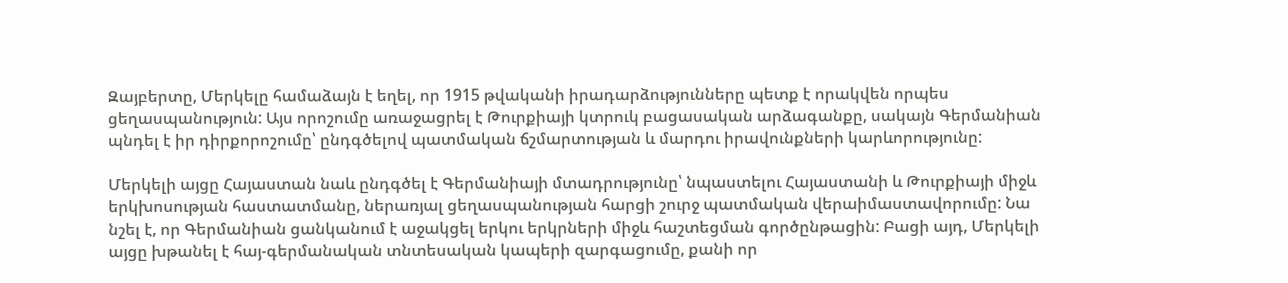Զայբերտը, Մերկելը համաձայն է եղել, որ 1915 թվականի իրադարձությունները պետք է որակվեն որպես ցեղասպանություն: Այս որոշումը առաջացրել է Թուրքիայի կտրուկ բացասական արձագանքը, սակայն Գերմանիան պնդել է իր դիրքորոշումը՝ ընդգծելով պատմական ճշմարտության և մարդու իրավունքների կարևորությունը:

Մերկելի այցը Հայաստան նաև ընդգծել է Գերմանիայի մտադրությունը՝ նպաստելու Հայաստանի և Թուրքիայի միջև երկխոսության հաստատմանը, ներառյալ ցեղասպանության հարցի շուրջ պատմական վերաիմաստավորումը: Նա նշել է, որ Գերմանիան ցանկանում է աջակցել երկու երկրների միջև հաշտեցման գործընթացին: Բացի այդ, Մերկելի այցը խթանել է հայ-գերմանական տնտեսական կապերի զարգացումը, քանի որ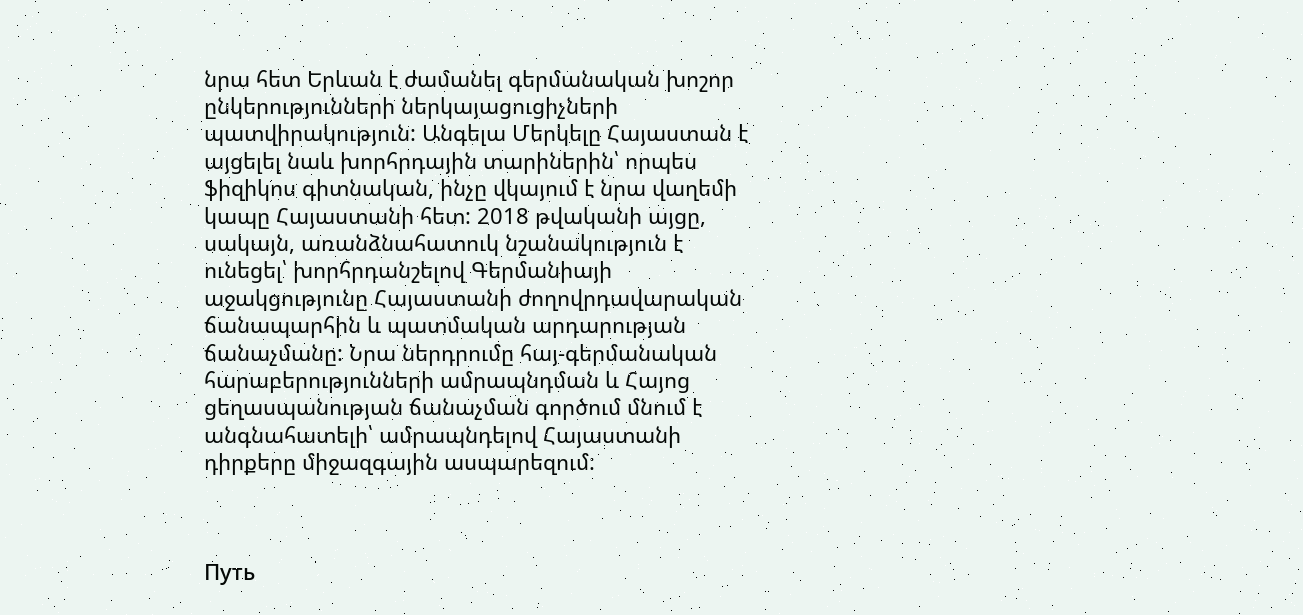նրա հետ Երևան է ժամանել գերմանական խոշոր ընկերությունների ներկայացուցիչների պատվիրակություն: Անգելա Մերկելը Հայաստան է այցելել նաև խորհրդային տարիներին՝ որպես ֆիզիկոս գիտնական, ինչը վկայում է նրա վաղեմի կապը Հայաստանի հետ: 2018 թվականի այցը, սակայն, առանձնահատուկ նշանակություն է ունեցել՝ խորհրդանշելով Գերմանիայի աջակցությունը Հայաստանի ժողովրդավարական ճանապարհին և պատմական արդարության ճանաչմանը: Նրա ներդրումը հայ-գերմանական հարաբերությունների ամրապնդման և Հայոց ցեղասպանության ճանաչման գործում մնում է անգնահատելի՝ ամրապնդելով Հայաստանի դիրքերը միջազգային ասպարեզում:



Путь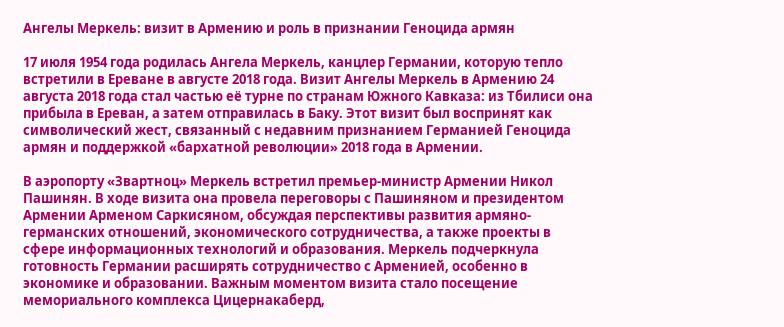Ангелы Меркель: визит в Армению и роль в признании Геноцида армян

17 июля 1954 года родилась Ангела Меркель, канцлер Германии, которую тепло встретили в Ереване в августе 2018 года. Визит Ангелы Меркель в Армению 24 августа 2018 года стал частью её турне по странам Южного Кавказа: из Тбилиси она прибыла в Ереван, а затем отправилась в Баку. Этот визит был воспринят как символический жест, связанный с недавним признанием Германией Геноцида армян и поддержкой «бархатной революции» 2018 года в Армении.

В аэропорту «Звартноц» Меркель встретил премьер-министр Армении Никол Пашинян. В ходе визита она провела переговоры с Пашиняном и президентом Армении Арменом Саркисяном, обсуждая перспективы развития армяно-германских отношений, экономического сотрудничества, а также проекты в сфере информационных технологий и образования. Меркель подчеркнула готовность Германии расширять сотрудничество с Арменией, особенно в экономике и образовании. Важным моментом визита стало посещение мемориального комплекса Цицернакаберд,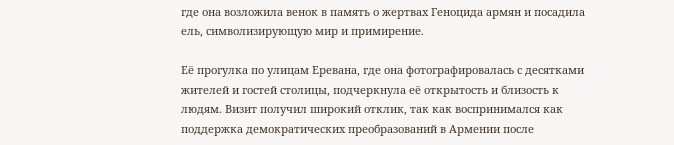где она возложила венок в память о жертвах Геноцида армян и посадила ель, символизирующую мир и примирение.

Её прогулка по улицам Еревана, где она фотографировалась с десятками жителей и гостей столицы, подчеркнула её открытость и близость к людям. Визит получил широкий отклик, так как воспринимался как поддержка демократических преобразований в Армении после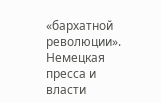«бархатной революции». Немецкая пресса и власти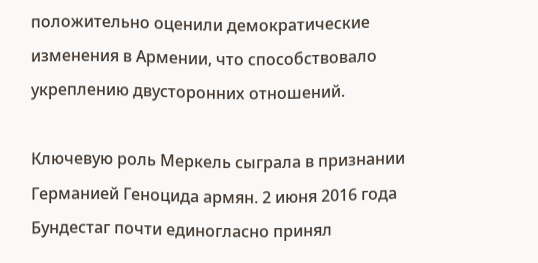положительно оценили демократические изменения в Армении, что способствовало укреплению двусторонних отношений.

Ключевую роль Меркель сыграла в признании Германией Геноцида армян. 2 июня 2016 года Бундестаг почти единогласно принял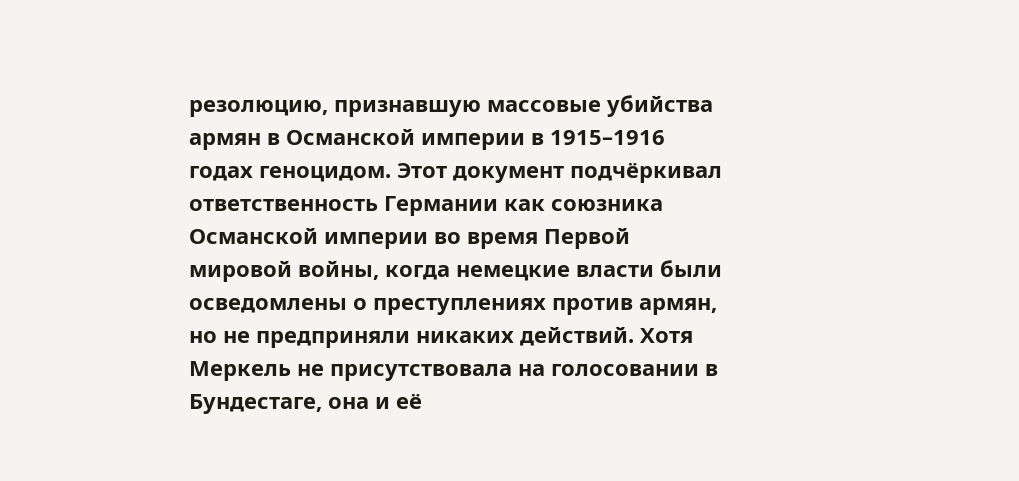резолюцию, признавшую массовые убийства армян в Османской империи в 1915–1916 годах геноцидом. Этот документ подчёркивал ответственность Германии как союзника Османской империи во время Первой мировой войны, когда немецкие власти были осведомлены о преступлениях против армян, но не предприняли никаких действий. Хотя Меркель не присутствовала на голосовании в Бундестаге, она и её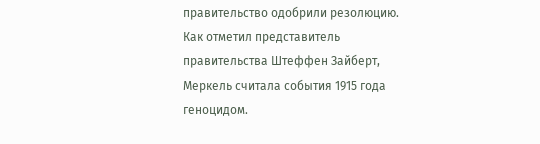правительство одобрили резолюцию. Как отметил представитель правительства Штеффен Зайберт, Меркель считала события 1915 года геноцидом.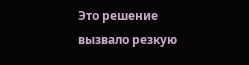Это решение вызвало резкую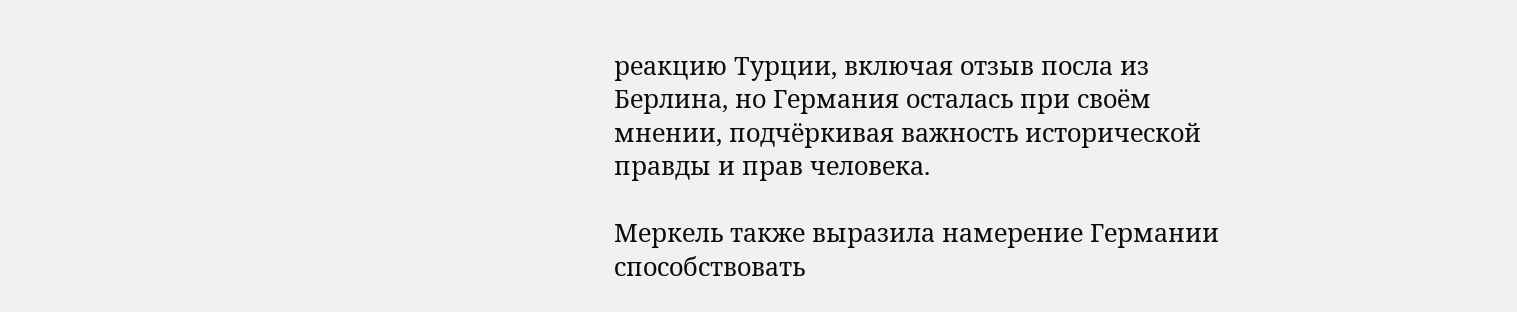реакцию Турции, включая отзыв посла из Берлина, но Германия осталась при своём мнении, подчёркивая важность исторической правды и прав человека.

Меркель также выразила намерение Германии способствовать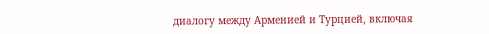диалогу между Арменией и Турцией, включая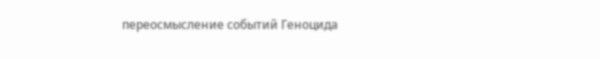переосмысление событий Геноцида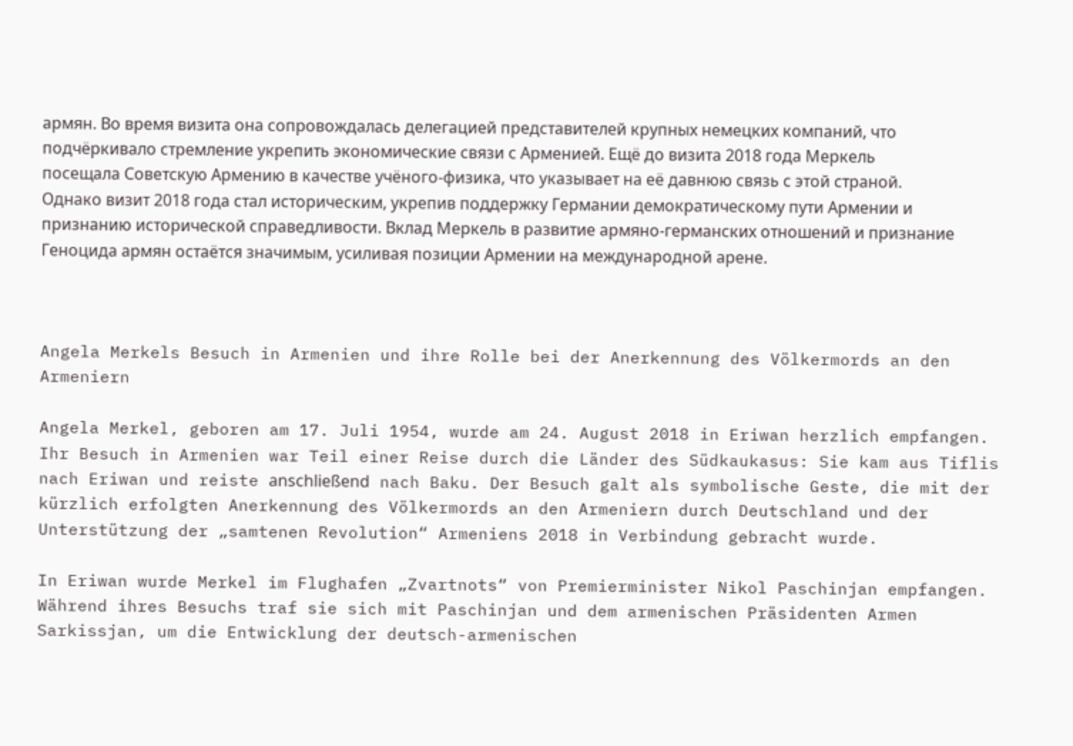армян. Во время визита она сопровождалась делегацией представителей крупных немецких компаний, что подчёркивало стремление укрепить экономические связи с Арменией. Ещё до визита 2018 года Меркель посещала Советскую Армению в качестве учёного-физика, что указывает на её давнюю связь с этой страной. Однако визит 2018 года стал историческим, укрепив поддержку Германии демократическому пути Армении и признанию исторической справедливости. Вклад Меркель в развитие армяно-германских отношений и признание Геноцида армян остаётся значимым, усиливая позиции Армении на международной арене.



Angela Merkels Besuch in Armenien und ihre Rolle bei der Anerkennung des Völkermords an den Armeniern

Angela Merkel, geboren am 17. Juli 1954, wurde am 24. August 2018 in Eriwan herzlich empfangen. Ihr Besuch in Armenien war Teil einer Reise durch die Länder des Südkaukasus: Sie kam aus Tiflis nach Eriwan und reiste anschließend nach Baku. Der Besuch galt als symbolische Geste, die mit der kürzlich erfolgten Anerkennung des Völkermords an den Armeniern durch Deutschland und der Unterstützung der „samtenen Revolution“ Armeniens 2018 in Verbindung gebracht wurde.

In Eriwan wurde Merkel im Flughafen „Zvartnots“ von Premierminister Nikol Paschinjan empfangen. Während ihres Besuchs traf sie sich mit Paschinjan und dem armenischen Präsidenten Armen Sarkissjan, um die Entwicklung der deutsch-armenischen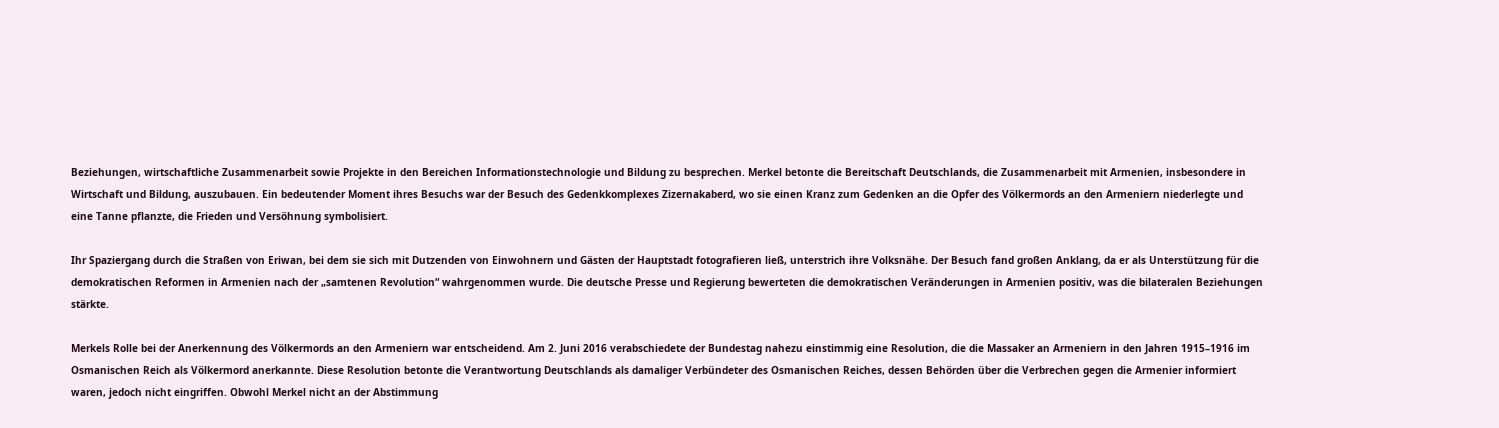Beziehungen, wirtschaftliche Zusammenarbeit sowie Projekte in den Bereichen Informationstechnologie und Bildung zu besprechen. Merkel betonte die Bereitschaft Deutschlands, die Zusammenarbeit mit Armenien, insbesondere in Wirtschaft und Bildung, auszubauen. Ein bedeutender Moment ihres Besuchs war der Besuch des Gedenkkomplexes Zizernakaberd, wo sie einen Kranz zum Gedenken an die Opfer des Völkermords an den Armeniern niederlegte und eine Tanne pflanzte, die Frieden und Versöhnung symbolisiert.

Ihr Spaziergang durch die Straßen von Eriwan, bei dem sie sich mit Dutzenden von Einwohnern und Gästen der Hauptstadt fotografieren ließ, unterstrich ihre Volksnähe. Der Besuch fand großen Anklang, da er als Unterstützung für die demokratischen Reformen in Armenien nach der „samtenen Revolution“ wahrgenommen wurde. Die deutsche Presse und Regierung bewerteten die demokratischen Veränderungen in Armenien positiv, was die bilateralen Beziehungen stärkte.

Merkels Rolle bei der Anerkennung des Völkermords an den Armeniern war entscheidend. Am 2. Juni 2016 verabschiedete der Bundestag nahezu einstimmig eine Resolution, die die Massaker an Armeniern in den Jahren 1915–1916 im Osmanischen Reich als Völkermord anerkannte. Diese Resolution betonte die Verantwortung Deutschlands als damaliger Verbündeter des Osmanischen Reiches, dessen Behörden über die Verbrechen gegen die Armenier informiert waren, jedoch nicht eingriffen. Obwohl Merkel nicht an der Abstimmung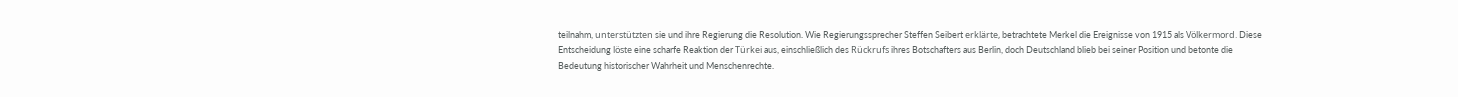teilnahm, unterstützten sie und ihre Regierung die Resolution. Wie Regierungssprecher Steffen Seibert erklärte, betrachtete Merkel die Ereignisse von 1915 als Völkermord. Diese Entscheidung löste eine scharfe Reaktion der Türkei aus, einschließlich des Rückrufs ihres Botschafters aus Berlin, doch Deutschland blieb bei seiner Position und betonte die Bedeutung historischer Wahrheit und Menschenrechte.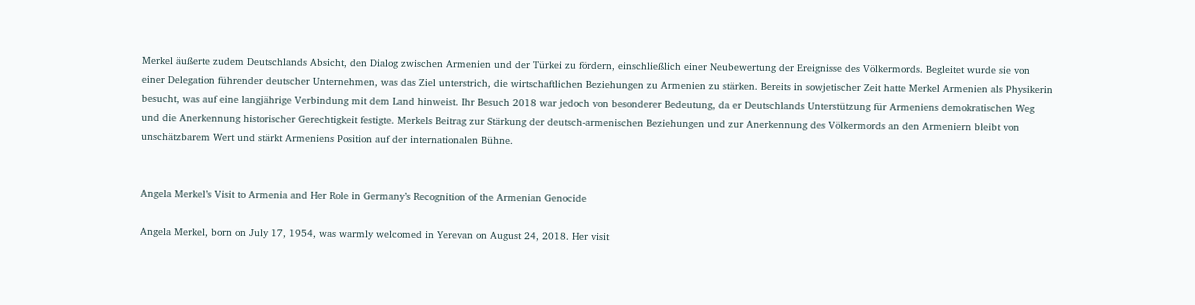Merkel äußerte zudem Deutschlands Absicht, den Dialog zwischen Armenien und der Türkei zu fördern, einschließlich einer Neubewertung der Ereignisse des Völkermords. Begleitet wurde sie von einer Delegation führender deutscher Unternehmen, was das Ziel unterstrich, die wirtschaftlichen Beziehungen zu Armenien zu stärken. Bereits in sowjetischer Zeit hatte Merkel Armenien als Physikerin besucht, was auf eine langjährige Verbindung mit dem Land hinweist. Ihr Besuch 2018 war jedoch von besonderer Bedeutung, da er Deutschlands Unterstützung für Armeniens demokratischen Weg und die Anerkennung historischer Gerechtigkeit festigte. Merkels Beitrag zur Stärkung der deutsch-armenischen Beziehungen und zur Anerkennung des Völkermords an den Armeniern bleibt von unschätzbarem Wert und stärkt Armeniens Position auf der internationalen Bühne.


Angela Merkel’s Visit to Armenia and Her Role in Germany’s Recognition of the Armenian Genocide

Angela Merkel, born on July 17, 1954, was warmly welcomed in Yerevan on August 24, 2018. Her visit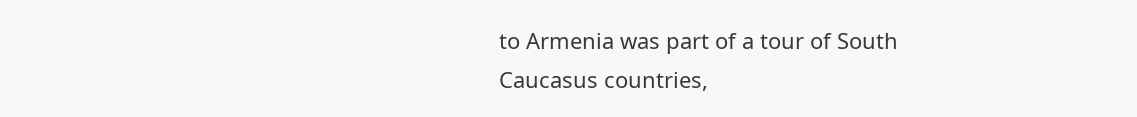to Armenia was part of a tour of South Caucasus countries,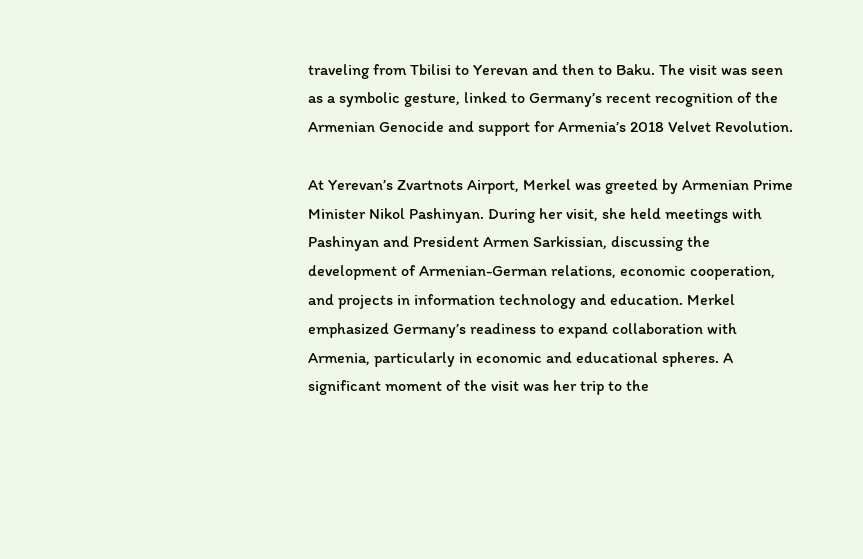traveling from Tbilisi to Yerevan and then to Baku. The visit was seen as a symbolic gesture, linked to Germany’s recent recognition of the Armenian Genocide and support for Armenia’s 2018 Velvet Revolution.

At Yerevan’s Zvartnots Airport, Merkel was greeted by Armenian Prime Minister Nikol Pashinyan. During her visit, she held meetings with Pashinyan and President Armen Sarkissian, discussing the development of Armenian-German relations, economic cooperation, and projects in information technology and education. Merkel emphasized Germany’s readiness to expand collaboration with Armenia, particularly in economic and educational spheres. A significant moment of the visit was her trip to the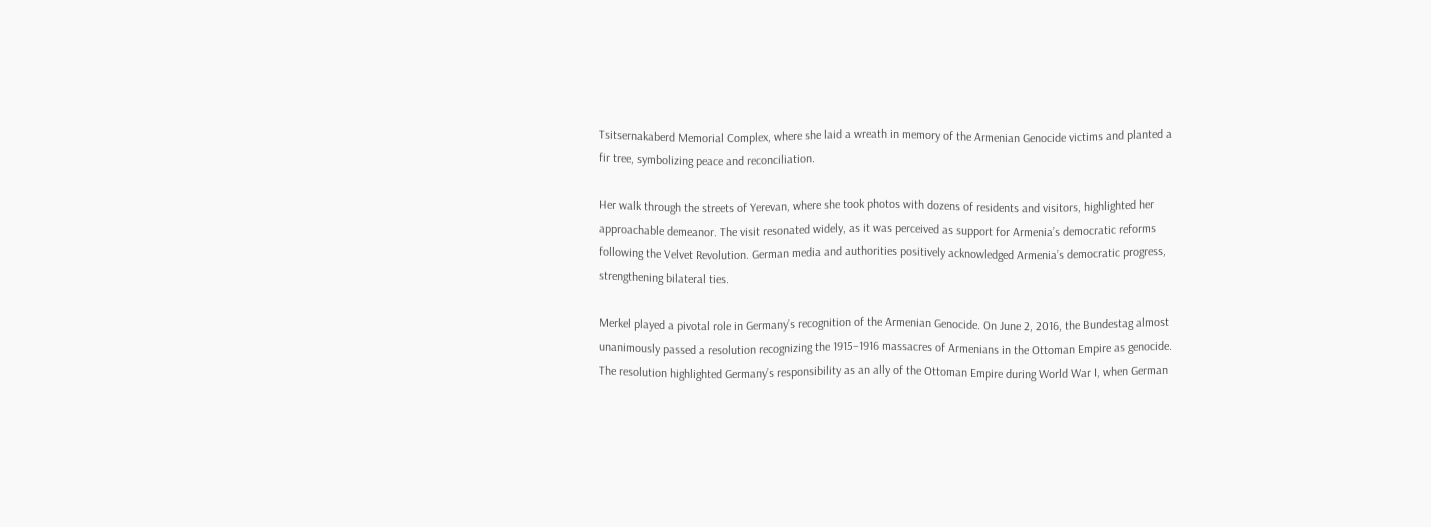Tsitsernakaberd Memorial Complex, where she laid a wreath in memory of the Armenian Genocide victims and planted a fir tree, symbolizing peace and reconciliation.

Her walk through the streets of Yerevan, where she took photos with dozens of residents and visitors, highlighted her approachable demeanor. The visit resonated widely, as it was perceived as support for Armenia’s democratic reforms following the Velvet Revolution. German media and authorities positively acknowledged Armenia’s democratic progress, strengthening bilateral ties.

Merkel played a pivotal role in Germany’s recognition of the Armenian Genocide. On June 2, 2016, the Bundestag almost unanimously passed a resolution recognizing the 1915–1916 massacres of Armenians in the Ottoman Empire as genocide. The resolution highlighted Germany’s responsibility as an ally of the Ottoman Empire during World War I, when German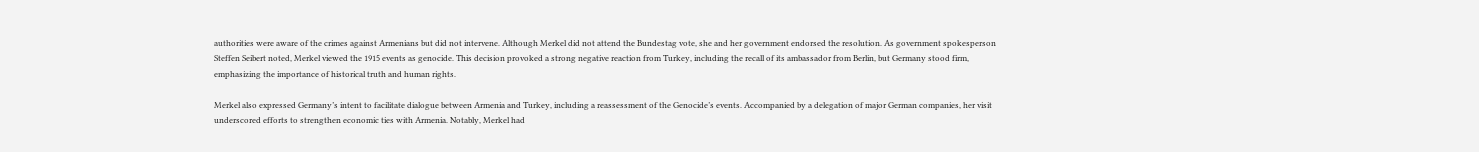authorities were aware of the crimes against Armenians but did not intervene. Although Merkel did not attend the Bundestag vote, she and her government endorsed the resolution. As government spokesperson Steffen Seibert noted, Merkel viewed the 1915 events as genocide. This decision provoked a strong negative reaction from Turkey, including the recall of its ambassador from Berlin, but Germany stood firm, emphasizing the importance of historical truth and human rights.

Merkel also expressed Germany’s intent to facilitate dialogue between Armenia and Turkey, including a reassessment of the Genocide’s events. Accompanied by a delegation of major German companies, her visit underscored efforts to strengthen economic ties with Armenia. Notably, Merkel had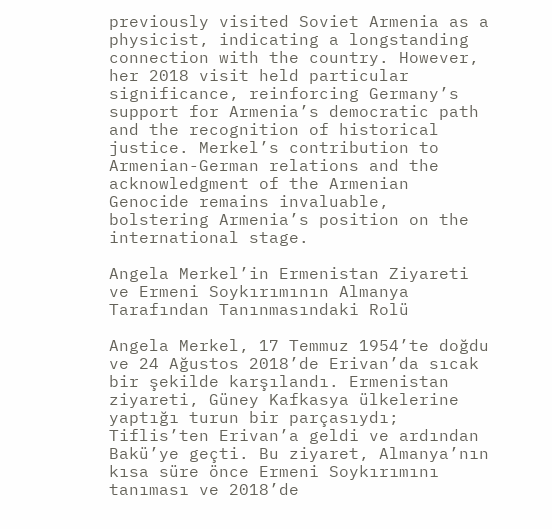previously visited Soviet Armenia as a physicist, indicating a longstanding connection with the country. However, her 2018 visit held particular significance, reinforcing Germany’s support for Armenia’s democratic path and the recognition of historical justice. Merkel’s contribution to Armenian-German relations and the acknowledgment of the Armenian Genocide remains invaluable, bolstering Armenia’s position on the international stage.

Angela Merkel’in Ermenistan Ziyareti ve Ermeni Soykırımının Almanya Tarafından Tanınmasındaki Rolü

Angela Merkel, 17 Temmuz 1954’te doğdu ve 24 Ağustos 2018’de Erivan’da sıcak bir şekilde karşılandı. Ermenistan ziyareti, Güney Kafkasya ülkelerine yaptığı turun bir parçasıydı; Tiflis’ten Erivan’a geldi ve ardından Bakü’ye geçti. Bu ziyaret, Almanya’nın kısa süre önce Ermeni Soykırımını tanıması ve 2018’de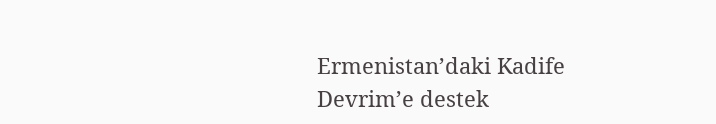Ermenistan’daki Kadife Devrim’e destek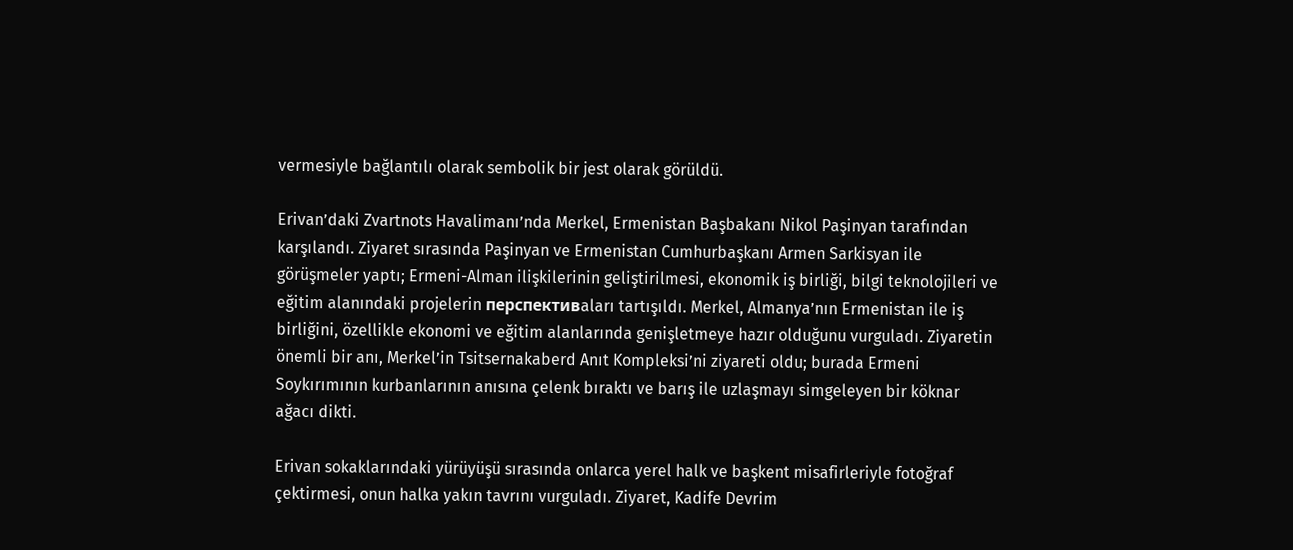vermesiyle bağlantılı olarak sembolik bir jest olarak görüldü.

Erivan’daki Zvartnots Havalimanı’nda Merkel, Ermenistan Başbakanı Nikol Paşinyan tarafından karşılandı. Ziyaret sırasında Paşinyan ve Ermenistan Cumhurbaşkanı Armen Sarkisyan ile görüşmeler yaptı; Ermeni-Alman ilişkilerinin geliştirilmesi, ekonomik iş birliği, bilgi teknolojileri ve eğitim alanındaki projelerin перспективaları tartışıldı. Merkel, Almanya’nın Ermenistan ile iş birliğini, özellikle ekonomi ve eğitim alanlarında genişletmeye hazır olduğunu vurguladı. Ziyaretin önemli bir anı, Merkel’in Tsitsernakaberd Anıt Kompleksi’ni ziyareti oldu; burada Ermeni Soykırımının kurbanlarının anısına çelenk bıraktı ve barış ile uzlaşmayı simgeleyen bir köknar ağacı dikti.

Erivan sokaklarındaki yürüyüşü sırasında onlarca yerel halk ve başkent misafirleriyle fotoğraf çektirmesi, onun halka yakın tavrını vurguladı. Ziyaret, Kadife Devrim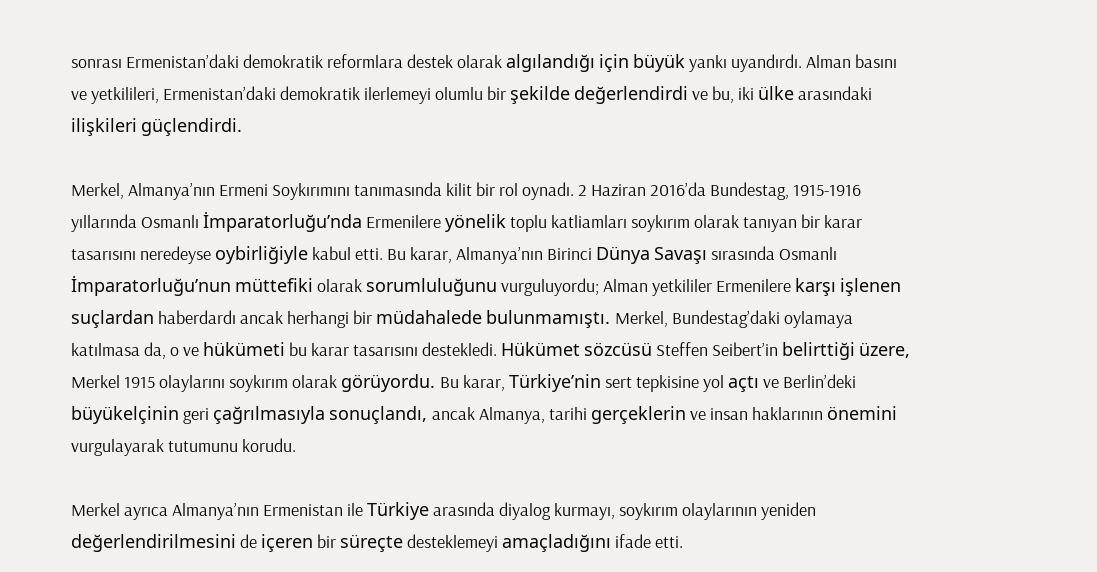sonrası Ermenistan’daki demokratik reformlara destek olarak algılandığı için büyük yankı uyandırdı. Alman basını ve yetkilileri, Ermenistan’daki demokratik ilerlemeyi olumlu bir şekilde değerlendirdi ve bu, iki ülke arasındaki ilişkileri güçlendirdi.

Merkel, Almanya’nın Ermeni Soykırımını tanımasında kilit bir rol oynadı. 2 Haziran 2016’da Bundestag, 1915-1916 yıllarında Osmanlı İmparatorluğu’nda Ermenilere yönelik toplu katliamları soykırım olarak tanıyan bir karar tasarısını neredeyse oybirliğiyle kabul etti. Bu karar, Almanya’nın Birinci Dünya Savaşı sırasında Osmanlı İmparatorluğu’nun müttefiki olarak sorumluluğunu vurguluyordu; Alman yetkililer Ermenilere karşı işlenen suçlardan haberdardı ancak herhangi bir müdahalede bulunmamıştı. Merkel, Bundestag’daki oylamaya katılmasa da, o ve hükümeti bu karar tasarısını destekledi. Hükümet sözcüsü Steffen Seibert’in belirttiği üzere, Merkel 1915 olaylarını soykırım olarak görüyordu. Bu karar, Türkiye’nin sert tepkisine yol açtı ve Berlin’deki büyükelçinin geri çağrılmasıyla sonuçlandı, ancak Almanya, tarihi gerçeklerin ve insan haklarının önemini vurgulayarak tutumunu korudu.

Merkel ayrıca Almanya’nın Ermenistan ile Türkiye arasında diyalog kurmayı, soykırım olaylarının yeniden değerlendirilmesini de içeren bir süreçte desteklemeyi amaçladığını ifade etti.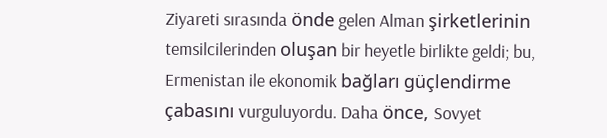Ziyareti sırasında önde gelen Alman şirketlerinin temsilcilerinden oluşan bir heyetle birlikte geldi; bu, Ermenistan ile ekonomik bağları güçlendirme çabasını vurguluyordu. Daha önce, Sovyet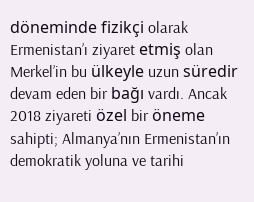döneminde fizikçi olarak Ermenistan’ı ziyaret etmiş olan Merkel’in bu ülkeyle uzun süredir devam eden bir bağı vardı. Ancak 2018 ziyareti özel bir öneme sahipti; Almanya’nın Ermenistan’ın demokratik yoluna ve tarihi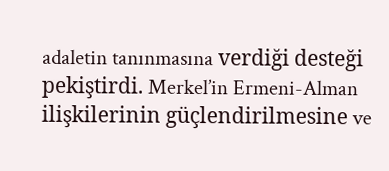adaletin tanınmasına verdiği desteği pekiştirdi. Merkel’in Ermeni-Alman ilişkilerinin güçlendirilmesine ve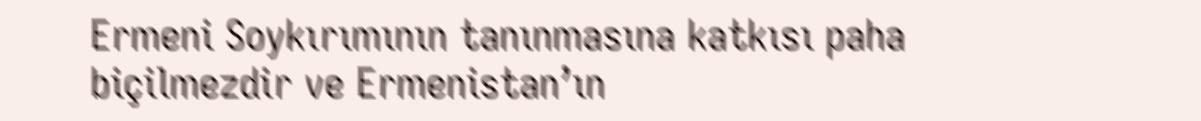Ermeni Soykırımının tanınmasına katkısı paha biçilmezdir ve Ermenistan’ın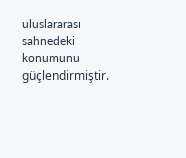uluslararası sahnedeki konumunu güçlendirmiştir.